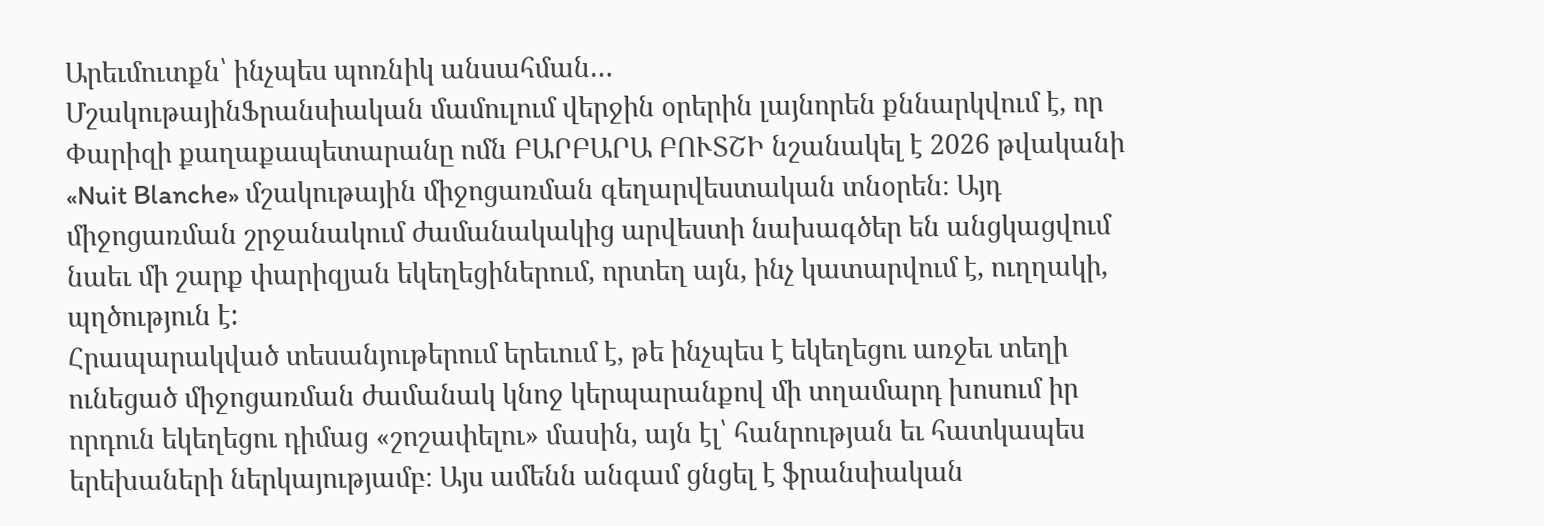Արեւմուտքն՝ ինչպես պոռնիկ անսահման…
ՄշակութայինՖրանսիական մամուլում վերջին օրերին լայնորեն քննարկվում է, որ Փարիզի քաղաքապետարանը ոմն ԲԱՐԲԱՐԱ ԲՈՒՏՇԻ նշանակել է 2026 թվականի «Nuit Blanche» մշակութային միջոցառման գեղարվեստական տնօրեն։ Այդ միջոցառման շրջանակում ժամանակակից արվեստի նախագծեր են անցկացվում նաեւ մի շարք փարիզյան եկեղեցիներում, որտեղ այն, ինչ կատարվում է, ուղղակի, պղծություն է:
Հրապարակված տեսանյութերում երեւում է, թե ինչպես է եկեղեցու առջեւ տեղի ունեցած միջոցառման ժամանակ կնոջ կերպարանքով մի տղամարդ խոսում իր որդուն եկեղեցու դիմաց «շոշափելու» մասին, այն էլ՝ հանրության եւ հատկապես երեխաների ներկայությամբ։ Այս ամենն անգամ ցնցել է ֆրանսիական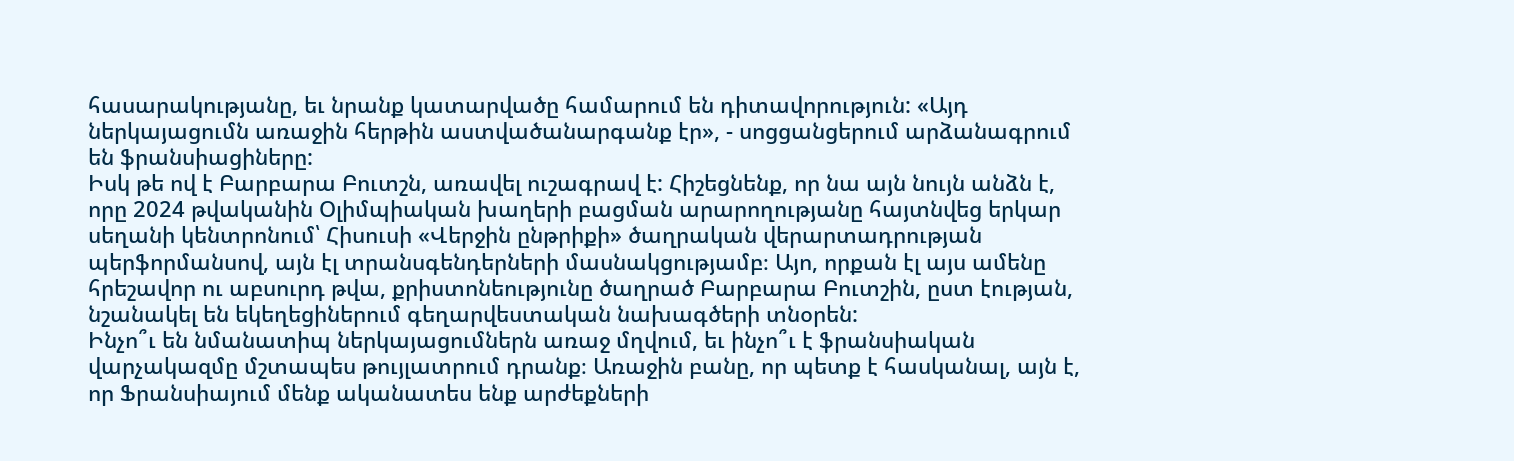հասարակությանը, եւ նրանք կատարվածը համարում են դիտավորություն: «Այդ ներկայացումն առաջին հերթին աստվածանարգանք էր», - սոցցանցերում արձանագրում են ֆրանսիացիները:
Իսկ թե ով է Բարբարա Բուտշն, առավել ուշագրավ է: Հիշեցնենք, որ նա այն նույն անձն է, որը 2024 թվականին Օլիմպիական խաղերի բացման արարողությանը հայտնվեց երկար սեղանի կենտրոնում՝ Հիսուսի «Վերջին ընթրիքի» ծաղրական վերարտադրության պերֆորմանսով, այն էլ տրանսգենդերների մասնակցությամբ։ Այո, որքան էլ այս ամենը հրեշավոր ու աբսուրդ թվա, քրիստոնեությունը ծաղրած Բարբարա Բուտշին, ըստ էության, նշանակել են եկեղեցիներում գեղարվեստական նախագծերի տնօրեն:
Ինչո՞ւ են նմանատիպ ներկայացումներն առաջ մղվում, եւ ինչո՞ւ է ֆրանսիական վարչակազմը մշտապես թույլատրում դրանք։ Առաջին բանը, որ պետք է հասկանալ, այն է, որ Ֆրանսիայում մենք ականատես ենք արժեքների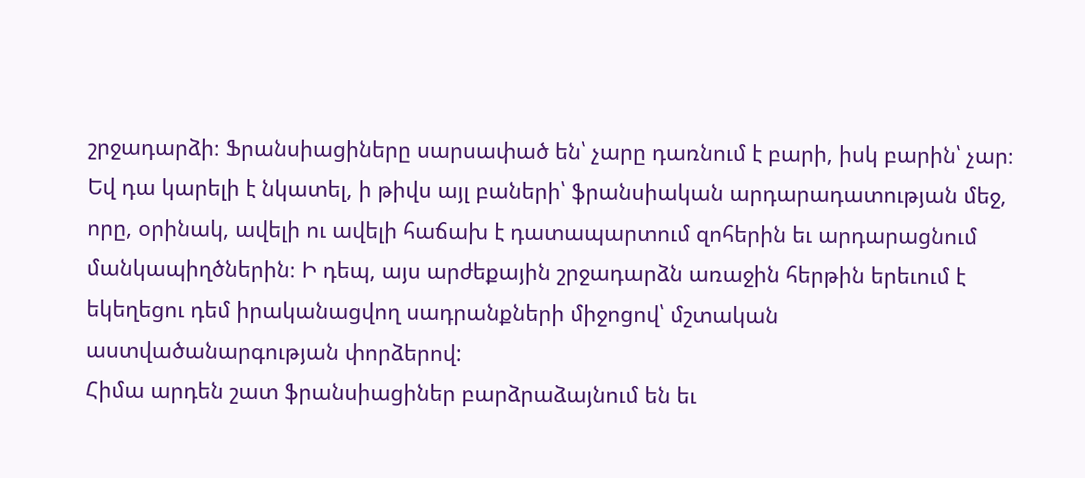շրջադարձի։ Ֆրանսիացիները սարսափած են՝ չարը դառնում է բարի, իսկ բարին՝ չար։ Եվ դա կարելի է նկատել, ի թիվս այլ բաների՝ ֆրանսիական արդարադատության մեջ, որը, օրինակ, ավելի ու ավելի հաճախ է դատապարտում զոհերին եւ արդարացնում մանկապիղծներին։ Ի դեպ, այս արժեքային շրջադարձն առաջին հերթին երեւում է եկեղեցու դեմ իրականացվող սադրանքների միջոցով՝ մշտական աստվածանարգության փորձերով:
Հիմա արդեն շատ ֆրանսիացիներ բարձրաձայնում են եւ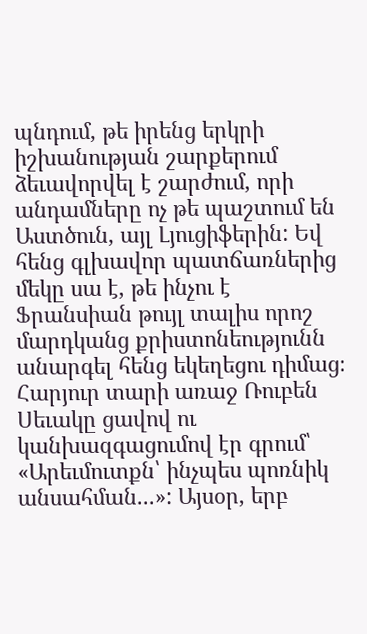պնդում, թե իրենց երկրի իշխանության շարքերում ձեւավորվել է շարժում, որի անդամները ոչ թե պաշտում են Աստծուն, այլ Լյուցիֆերին: Եվ հենց գլխավոր պատճառներից մեկը սա է, թե ինչու է Ֆրանսիան թույլ տալիս որոշ մարդկանց քրիստոնեությունն անարգել հենց եկեղեցու դիմաց։
Հարյուր տարի առաջ Ռուբեն Սեւակը ցավով ու կանխազգացումով էր գրում՝ «Արեւմուտքն՝ ինչպես պոռնիկ անսահման...»: Այսօր, երբ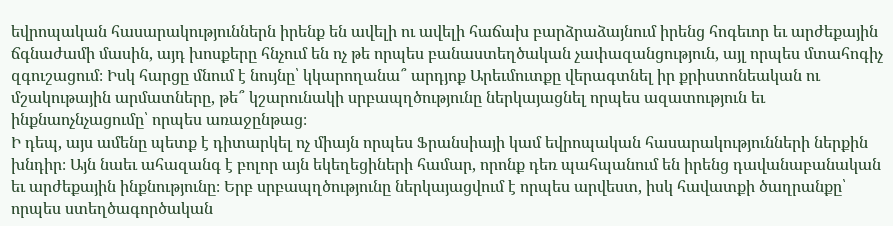եվրոպական հասարակություններն իրենք են ավելի ու ավելի հաճախ բարձրաձայնում իրենց հոգեւոր եւ արժեքային ճգնաժամի մասին, այդ խոսքերը հնչում են ոչ թե որպես բանաստեղծական չափազանցություն, այլ որպես մտահոգիչ զգուշացում։ Իսկ հարցը մնում է նույնը՝ կկարողանա՞ արդյոք Արեւմուտքը վերագտնել իր քրիստոնեական ու մշակութային արմատները, թե՞ կշարունակի սրբապղծությունը ներկայացնել որպես ազատություն եւ ինքնաոչնչացումը՝ որպես առաջընթաց։
Ի դեպ, այս ամենը պետք է դիտարկել ոչ միայն որպես Ֆրանսիայի կամ եվրոպական հասարակությունների ներքին խնդիր։ Այն նաեւ ահազանգ է բոլոր այն եկեղեցիների համար, որոնք դեռ պահպանում են իրենց դավանաբանական եւ արժեքային ինքնությունը։ Երբ սրբապղծությունը ներկայացվում է որպես արվեստ, իսկ հավատքի ծաղրանքը՝ որպես ստեղծագործական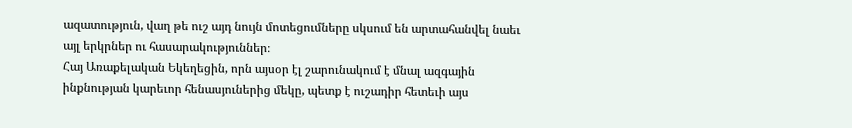ազատություն, վաղ թե ուշ այդ նույն մոտեցումները սկսում են արտահանվել նաեւ այլ երկրներ ու հասարակություններ։
Հայ Առաքելական Եկեղեցին, որն այսօր էլ շարունակում է մնալ ազգային ինքնության կարեւոր հենասյուներից մեկը, պետք է ուշադիր հետեւի այս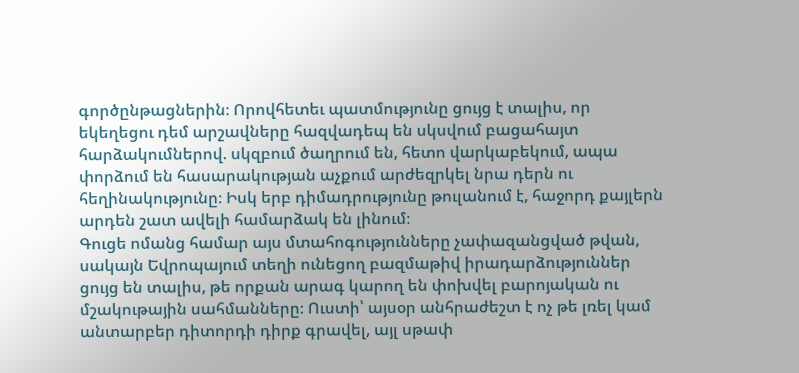գործընթացներին։ Որովհետեւ պատմությունը ցույց է տալիս, որ եկեղեցու դեմ արշավները հազվադեպ են սկսվում բացահայտ հարձակումներով. սկզբում ծաղրում են, հետո վարկաբեկում, ապա փորձում են հասարակության աչքում արժեզրկել նրա դերն ու հեղինակությունը։ Իսկ երբ դիմադրությունը թուլանում է, հաջորդ քայլերն արդեն շատ ավելի համարձակ են լինում։
Գուցե ոմանց համար այս մտահոգությունները չափազանցված թվան, սակայն Եվրոպայում տեղի ունեցող բազմաթիվ իրադարձություններ ցույց են տալիս, թե որքան արագ կարող են փոխվել բարոյական ու մշակութային սահմանները։ Ուստի՝ այսօր անհրաժեշտ է ոչ թե լռել կամ անտարբեր դիտորդի դիրք գրավել, այլ սթափ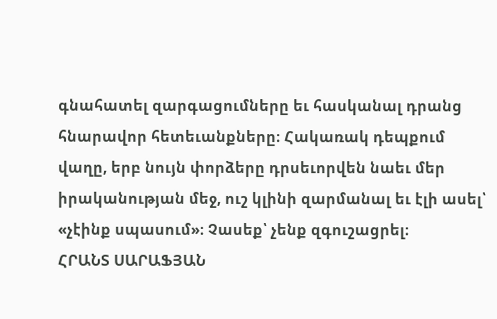գնահատել զարգացումները եւ հասկանալ դրանց հնարավոր հետեւանքները։ Հակառակ դեպքում վաղը, երբ նույն փորձերը դրսեւորվեն նաեւ մեր իրականության մեջ, ուշ կլինի զարմանալ եւ էլի ասել՝ «չէինք սպասում»։ Չասեք՝ չենք զգուշացրել։
ՀՐԱՆՏ ՍԱՐԱՖՅԱՆ